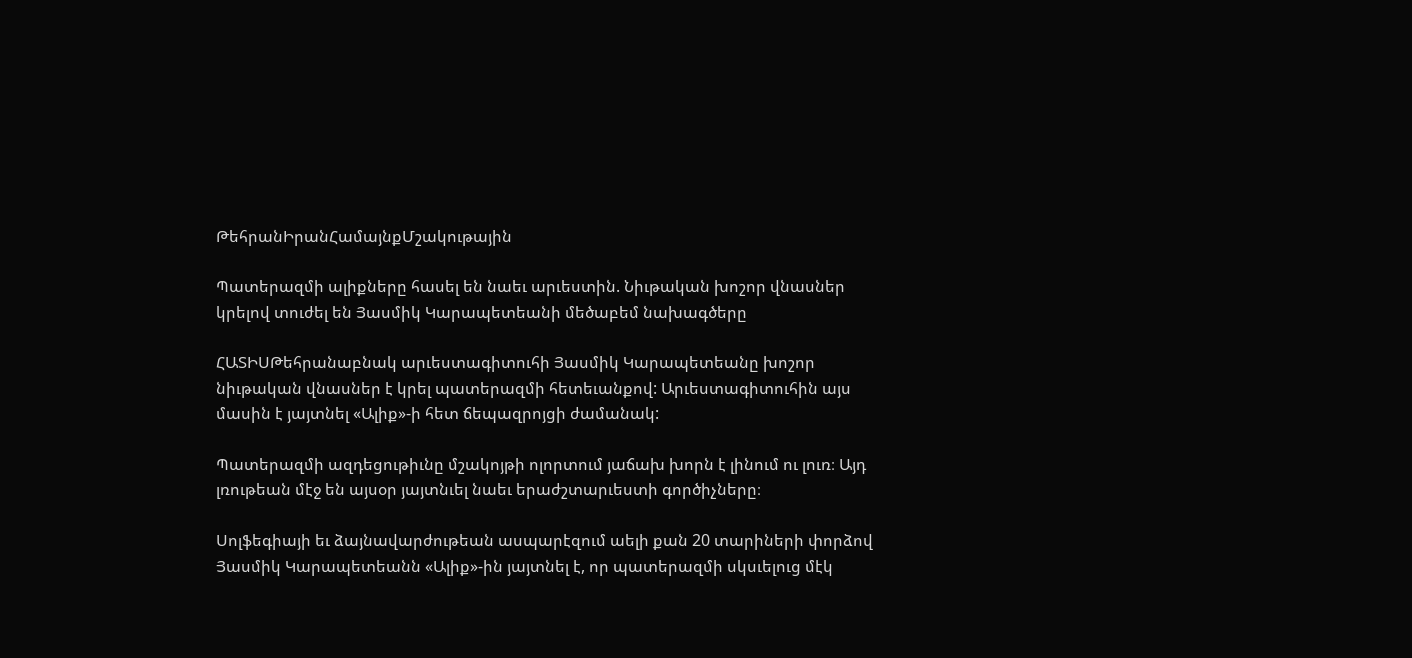ԹեհրանԻրանՀամայնքՄշակութային

Պատերազմի ալիքները հասել են նաեւ արւեստին. Նիւթական խոշոր վնասներ կրելով տուժել են Յասմիկ Կարապետեանի մեծաբեմ նախագծերը

ՀԱՏԻՍԹեհրանաբնակ արւեստագիտուհի Յասմիկ Կարապետեանը խոշոր նիւթական վնասներ է կրել պատերազմի հետեւանքով: Արւեստագիտուհին այս մասին է յայտնել «Ալիք»-ի հետ ճեպազրոյցի ժամանակ:

Պատերազմի ազդեցութիւնը մշակոյթի ոլորտում յաճախ խորն է լինում ու լուռ։ Այդ լռութեան մէջ են այսօր յայտնւել նաեւ երաժշտարւեստի գործիչները։

Սոլֆեգիայի եւ ձայնավարժութեան ասպարէզում աելի քան 20 տարիների փորձով Յասմիկ Կարապետեանն «Ալիք»-ին յայտնել է, որ պատերազմի սկսւելուց մէկ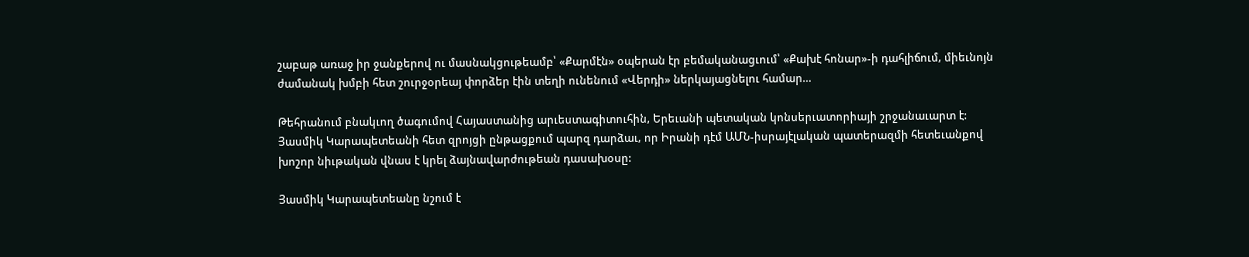շաբաթ առաջ իր ջանքերով ու մասնակցութեամբ՝ «Քարմէն» օպերան էր բեմականացւում՝ «Քախէ հոնար»-ի դահլիճում, միեւնոյն ժամանակ խմբի հետ շուրջօրեայ փորձեր էին տեղի ունենում «Վերդի» ներկայացնելու համար…

Թեհրանում բնակւող ծագումով Հայաստանից արւեստագիտուհին, Երեւանի պետական կոնսերւատորիայի շրջանաւարտ է: Յասմիկ Կարապետեանի հետ զրոյցի ընթացքում պարզ դարձաւ, որ Իրանի դէմ ԱՄՆ-իսրայէլական պատերազմի հետեւանքով խոշոր նիւթական վնաս է կրել ձայնավարժութեան դասախօսը:

Յասմիկ Կարապետեանը նշում է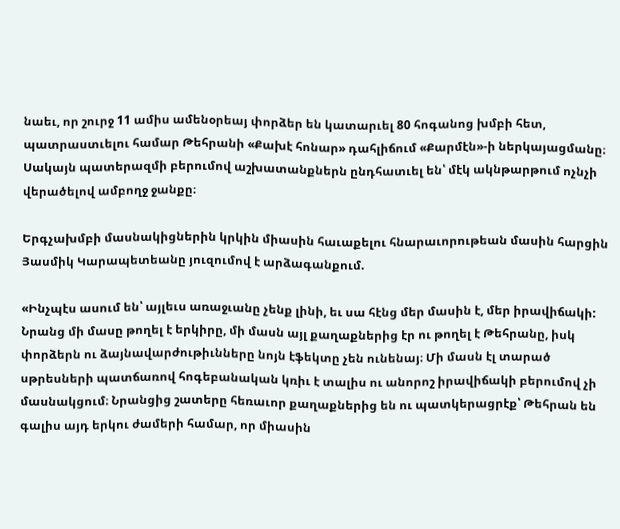նաեւ, որ շուրջ 11 ամիս ամենօրեայ փորձեր են կատարւել 80 հոգանոց խմբի հետ, պատրաստւելու համար Թեհրանի «Քախէ հոնար» դահլիճում «Քարմէն»-ի ներկայացմանը։ Սակայն պատերազմի բերումով աշխատանքներն ընդհատւել են՝ մէկ ակնթարթում ոչնչի վերածելով ամբողջ ջանքը։

Երգչախմբի մասնակիցներին կրկին միասին հաւաքելու հնարաւորութեան մասին հարցին Յասմիկ Կարապետեանը յուզումով է արձագանքում.

«Ինչպէս ասում են՝ այլեւս առաջւանը չենք լինի, եւ սա հէնց մեր մասին է, մեր իրավիճակի: Նրանց մի մասը թողել է երկիրը, մի մասն այլ քաղաքներից էր ու թողել է Թեհրանը, իսկ փորձերն ու ձայնավարժութիւնները նոյն էֆեկտը չեն ունենայ։ Մի մասն էլ տարած սթրեսների պատճառով հոգեբանական կռիւ է տալիս ու անորոշ իրավիճակի բերումով չի մասնակցում։ Նրանցից շատերը հեռաւոր քաղաքներից են ու պատկերացրէք՝ Թեհրան են գալիս այդ երկու ժամերի համար, որ միասին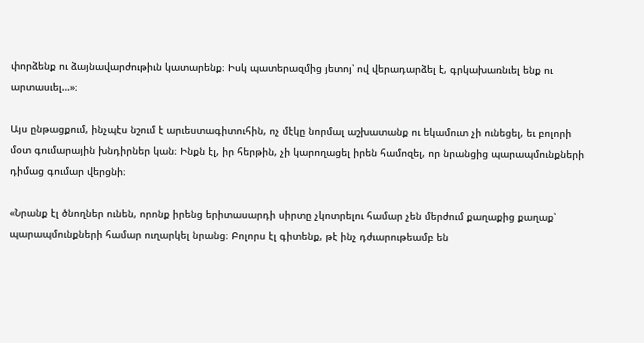փորձենք ու ձայնավարժութիւն կատարենք։ Իսկ պատերազմից յետոյ՝ ով վերադարձել է, գրկախառնւել ենք ու արտասւել…»։

Այս ընթացքում, ինչպէս նշում է արւեստագիտուհին, ոչ մէկը նորմալ աշխատանք ու եկամուտ չի ունեցել, եւ բոլորի մօտ գումարային խնդիրներ կան։ Ինքն էլ, իր հերթին, չի կարողացել իրեն համոզել, որ նրանցից պարապմունքների դիմաց գումար վերցնի։

«Նրանք էլ ծնողներ ունեն, որոնք իրենց երիտասարդի սիրտը չկոտրելու համար չեն մերժում քաղաքից քաղաք՝ պարապմունքների համար ուղարկել նրանց։ Բոլորս էլ գիտենք, թէ ինչ դժւարութեամբ են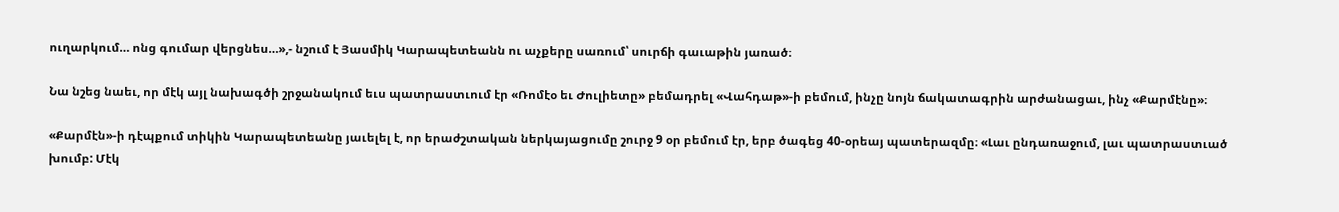ուղարկում… ոնց գումար վերցնես…»,- նշում է Յասմիկ Կարապետեանն ու աչքերը սառում՝ սուրճի գաւաթին յառած։

Նա նշեց նաեւ, որ մէկ այլ նախագծի շրջանակում եւս պատրաստւում էր «Ռոմէօ եւ Ժուլիետը» բեմադրել «Վահդաթ»-ի բեմում, ինչը նոյն ճակատագրին արժանացաւ, ինչ «Քարմէնը»։

«Քարմէն»-ի դէպքում տիկին Կարապետեանը յաւելել է, որ երաժշտական ներկայացումը շուրջ 9 օր բեմում էր, երբ ծագեց 40-օրեայ պատերազմը։ «Լաւ ընդառաջում, լաւ պատրաստւած խումբ: Մէկ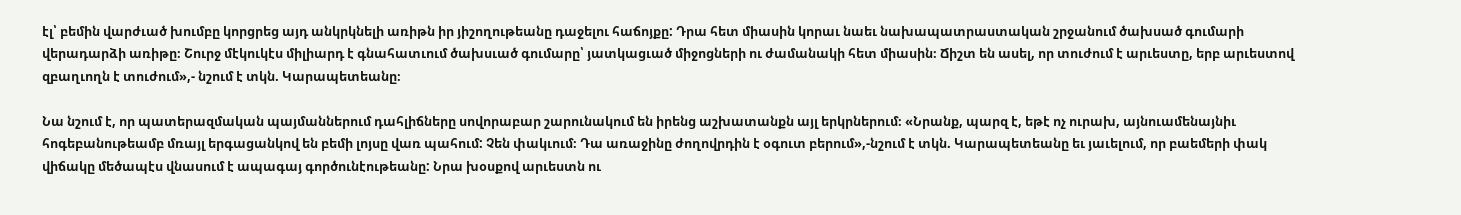էլ՝ բեմին վարժւած խումբը կորցրեց այդ անկրկնելի առիթն իր յիշողութեանը դաջելու հաճոյքը: Դրա հետ միասին կորաւ նաեւ նախապատրաստական շրջանում ծախսած գումարի վերադարձի առիթը։ Շուրջ մէկուկէս միլիարդ է գնահատւում ծախսւած գումարը՝ յատկացւած միջոցների ու ժամանակի հետ միասին։ Ճիշտ են ասել, որ տուժում է արւեստը, երբ արւեստով զբաղւողն է տուժում»,- նշում է տկն. Կարապետեանը։

Նա նշում է, որ պատերազմական պայմաններում դահլիճները սովորաբար շարունակում են իրենց աշխատանքն այլ երկրներում։ «Նրանք, պարզ է, եթէ ոչ ուրախ, այնուամենայնիւ հոգեբանութեամբ մռայլ երգացանկով են բեմի լոյսը վառ պահում: Չեն փակւում։ Դա առաջինը ժողովրդին է օգուտ բերում»,-նշում է տկն. Կարապետեանը եւ յաւելում, որ բաեմերի փակ վիճակը մեծապէս վնասում է ապագայ գործունէութեանը: Նրա խօսքով արւեստն ու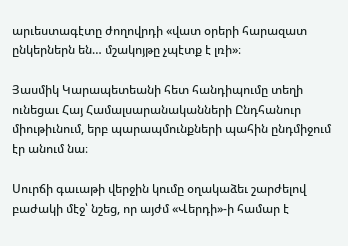արւեստագէտը ժողովրդի «վատ օրերի հարազատ ընկերներն են… մշակոյթը չպէտք է լռի»։

Յասմիկ Կարապետեանի հետ հանդիպումը տեղի ունեցաւ Հայ Համալսարանականների Ընդհանուր միութիւնում, երբ պարապմունքների պահին ընդմիջում էր անում նա։

Սուրճի գաւաթի վերջին կումը օղակաձեւ շարժելով բաժակի մէջ՝ նշեց, որ այժմ «Վերդի»-ի համար է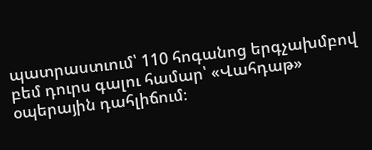պատրաստւում՝ 110 հոգանոց երգչախմբով բեմ դուրս գալու համար՝ «Վահդաթ» օպերային դահլիճում։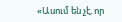«Ասում են չէ, որ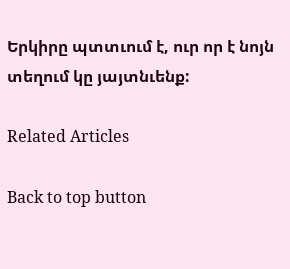Երկիրը պտտւում է, ուր որ է նոյն տեղում կը յայտնւենք:

Related Articles

Back to top button